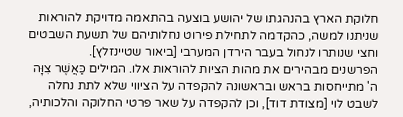חלוקת הארץ בהנהגתו של יהושע בוצעה בהתאמה מדויקת להוראות שניתנו למשה, כהקדמה לתחילת פירוט נחלותיהם של תשעת השבטים וחצי שנותרו לנחול בעבר הירדן המערבי [ביאור שטיינזלץ].
הפרשנים מבהירים את מהות הציות להוראות אלו. המילים כַּאֲשֶׁר צִוָּה ה' מתייחסות בראש ובראשונה להקפדה על הציווי שלא לתת נחלה לשבט לוי [מצודת דוד], וכן להקפדה על שאר פרטי החלוקה והלכותיה,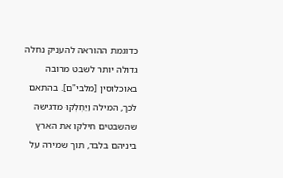כדוגמת ההוראה להעניק נחלה גדולה יותר לשבט מרובה באוכלוסין [מלבי"ם]. בהתאם לכך, המילה וַיַּחְלְקוּ מדגישה שהשבטים חילקו את הארץ ביניהם בלבד, תוך שמירה על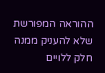ההוראה המפורשת שלא להעניק ממנה חלק ללויים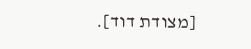[מצודת דוד].